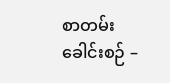စာတမ်းခေါင်းစဉ် –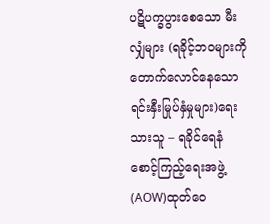ပဋိပက္ခပွားစေသော မီးလျှံများ (ရခိုင့်ဘ၀များကို တောက်လောင်နေသော ရင်းနှီးမြုပ်နှံမှုများ)ရေးသားသူ – ရခိုင်ရေနံစောင့်ကြည့်ရေးအဖွဲ့ (AOW)ထုတ်ဝေ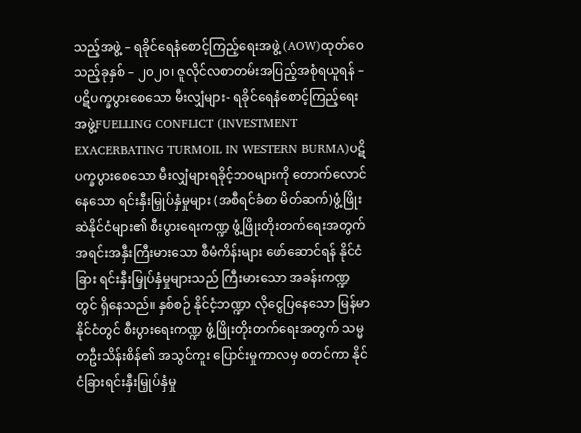သည့်အဖွဲ့ – ရခိုင်ရေနံစောင့်ကြည့်ရေးအဖွဲ့ (AOW)ထုတ်ဝေသည့်ခုနှစ် – ၂၀၂၀၊ ဇူလိုင်လစာတမ်းအပြည့်အစုံရယူရန် – ပဋိပက္ခပွားစေသော မီးလျှံများ- ရခိုင်ရေနံစောင့်ကြည့်ရေးအဖွဲ့FUELLING CONFLICT (INVESTMENT EXACERBATING TURMOIL IN WESTERN BURMA)ပဋိပက္ခပွားစေသော မီးလျှံများရခိုင့်ဘ၀များကို တောက်လောင်နေသော ရင်းနှီးမြှုပ်နှံမှုများ (အစီရင်ခံစာ မိတ်ဆက်)ဖွံ့ဖြိုးဆဲနိုင်ငံများ၏ စီးပွားရေးကဏ္ဍ ဖွံ့ဖြိုးတိုးတက်ရေးအတွက် အရင်းအနှီးကြီးမားသော စီမံကိန်းများ ဖော်ဆောင်ရန် နိုင်ငံခြား ရင်းနှီးမြှုပ်နှံမှုများသည် ကြီးမားသော အခန်းကဏ္ဍတွင် ရှိနေသည်။ နှစ်စဉ် နိုင်ငံ့ဘဏ္ဍာ လိုငွေပြနေသော မြန်မာနိုင်ငံတွင် စီးပွားရေးကဏ္ဍ ဖွံ့ဖြိုးတိုးတက်ရေးအတွက် သမ္မတဦးသိန်းစိန်၏ အသွင်ကူး ပြောင်းမှုကာလမှ စတင်ကာ နိုင်ငံခြားရင်းနှီးမြှုပ်နှံမှု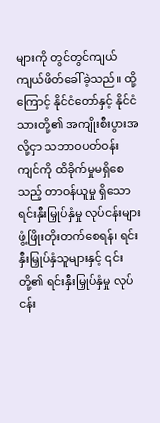များကို တွင်တွင်ကျယ်ကျယ်ဖိတ်ခေါ်ခဲ့သည်။ ထို့ကြောင့် နိုင်ငံတော်နှင့် နိုင်ငံသားတို့၏ အကျိုးစီးပွားအလို့ငှာ သဘာဝပတ်ဝန်းကျင်ကို ထိခိုက်မှုမရှိစေသည့် တာဝန်ယူမှု ရှိသော ရင်းနှီးမြှုပ်နှံမှု လုပ်ငန်းများ ဖွံ့ဖြိုးတိုးတက်စေရန်၊ ရင်းနှီးမြှုပ်နှံသူများနှင့် ၎င်းတို့၏ ရင်းနှီးမြှုပ်နှံမှု လုပ်ငန်း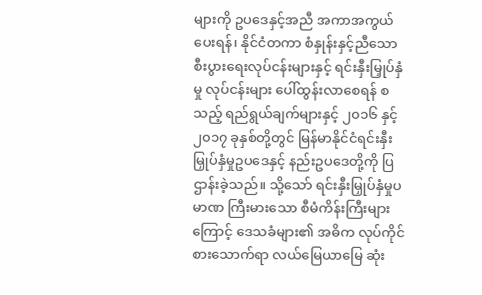များကို ဥပဒေနှင့်အညီ အကာအကွယ်ပေးရန်၊ နိုင်ငံတကာ စံနှုန်းနှင့်ညီသော စီးပွားရေးလုပ်ငန်းများနှင့် ရင်းနှီးမြှုပ်နှံမှု လုပ်ငန်းများ ပေါ်ထွန်းလာစေရန် စသည့် ရည်ရွယ်ချက်များနှင့် ၂၀၁၆ နှင့် ၂၀၁၇ ခုနှစ်တို့တွင် မြန်မာနိုင်ငံရင်းနှီးမြှုပ်နှံမှုဥပဒေနှင့် နည်းဥပဒေတို့ကို ပြဌာန်းခဲ့သည်။ သို့သော် ရင်းနှီးမြှုပ်နှံမှုပမာဏ ကြီးမားသော စီမံကိန်းကြီးများကြောင့် ဒေသခံများ၏ အဓိက လုပ်ကိုင်စားသောက်ရာ လယ်မြေယာမြေ ဆုံး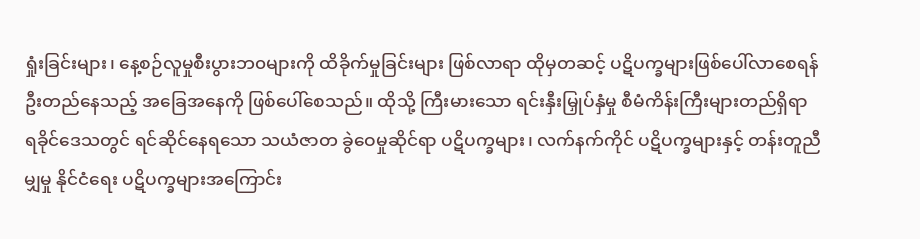ရှုံးခြင်းများ၊ နေ့စဉ်လူမှုစီးပွားဘ၀များကို ထိခိုက်မှုခြင်းများ ဖြစ်လာရာ ထိုမှတဆင့် ပဋိပက္ခများဖြစ်ပေါ်လာစေရန် ဦးတည်နေသည့် အခြေအနေကို ဖြစ်ပေါ်စေသည်။ ထိုသို့ ကြီးမားသော ရင်းနှီးမြှုပ်နှံမှု စီမံကိန်းကြီးများတည်ရှိရာ ရခိုင်ဒေသတွင် ရင်ဆိုင်နေရသော သယံဇာတ ခွဲဝေမှုဆိုင်ရာ ပဋိပက္ခများ၊ လက်နက်ကိုင် ပဋိပက္ခများနှင့် တန်းတူညီမျှမှု နိုင်ငံရေး ပဋိပက္ခများအကြောင်း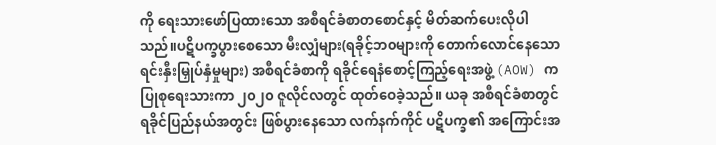ကို ရေးသားဖော်ပြထားသော အစီရင်ခံစာတစောင်နှင့် မိတ်ဆက်ပေးလိုပါသည်။ပဋိပက္ခပွားစေသော မီးလျှံများ(ရခိုင့်ဘ၀များကို တောက်လောင်နေသော ရင်းနှီးမြှုပ်နှံမှုများ) အစီရင်ခံစာကို ရခိုင်ရေနံစောင့်ကြည့်ရေးအဖွဲ့ (AOW) က ပြုစုရေးသားကာ ၂၀၂၀ ဇူလိုင်လတွင် ထုတ်ဝေခဲ့သည်။ ယခု အစီရင်ခံစာတွင် ရခိုင်ပြည်နယ်အတွင်း ဖြစ်ပွားနေသော လက်နက်ကိုင် ပဋိပက္ခ၏ အကြောင်းအ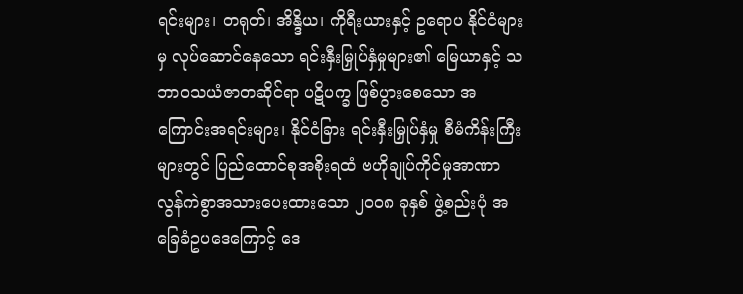ရင်းများ၊ တရုတ်၊ အိန္ဒိယ၊ ကိုရီးယားနှင့် ဥရောပ နိုင်ငံများမှ လုပ်ဆောင်နေသော ရင်းနှီးမြှုပ်နှံမှုများ၏ မြေယာနှင့် သဘာ၀သယံဇာတဆိုင်ရာ ပဋိပက္ခ ဖြစ်ပွားစေသော အကြောင်းအရင်းများ၊ နိုင်ငံခြား ရင်းနှီးမြှုပ်နှံမှု စီမံကိန်းကြီးများတွင် ပြည်ထောင်စုအစိုးရထံ ဗဟိုချုပ်ကိုင်မှုအာဏာ လွန်ကဲစွာအသားပေးထားသော ၂၀၀၈ ခုနှစ် ဖွဲ့စည်းပုံ အခြေခံဥပဒေကြောင့် ဒေ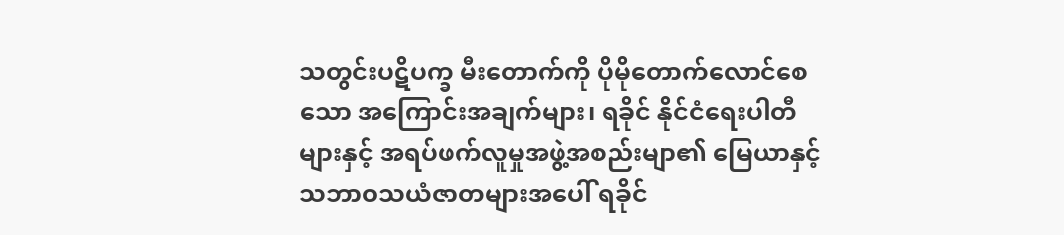သတွင်းပဋိပက္ခ မီးတောက်ကို ပိုမိုတောက်လောင်စေသော အကြောင်းအချက်များ၊ ရခိုင် နိုင်ငံရေးပါတီများနှင့် အရပ်ဖက်လူမှုအဖွဲ့အစည်းမျာ၏ မြေယာနှင့် သဘာ၀သယံဇာတများအပေါ် ရခိုင်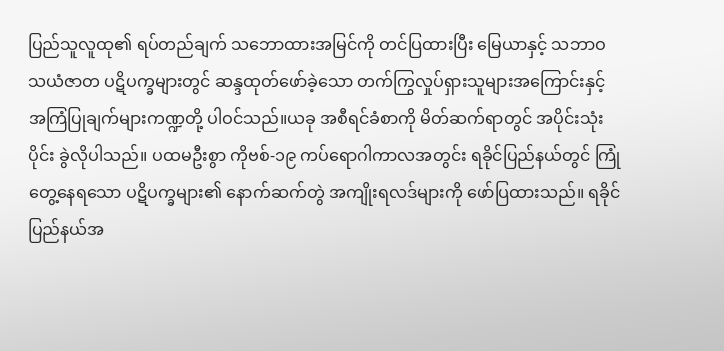ပြည်သူလူထု၏ ရပ်တည်ချက် သဘောထားအမြင်ကို တင်ပြထားပြီး မြေယာနှင့် သဘာဝသယံဇာတ ပဋိပက္ခများတွင် ဆန္ဒထုတ်ဖော်ခဲ့သော တက်ကြွလှုပ်ရှားသူများအကြောင်းနှင့် အကြံပြုချက်များကဏ္ဍတို့ ပါဝင်သည်။ယခု အစီရင်ခံစာကို မိတ်ဆက်ရာတွင် အပိုင်းသုံးပိုင်း ခွဲလိုပါသည်။ ပထမဦးစွာ ကိုဗစ်-၁၉ ကပ်ရောဂါကာလအတွင်း ရခိုင်ပြည်နယ်တွင် ကြုံတွေ့နေရသော ပဋိပက္ခများ၏ နောက်ဆက်တွဲ အကျိုးရလဒ်များကို ဖော်ပြထားသည်။ ရခိုင်ပြည်နယ်အ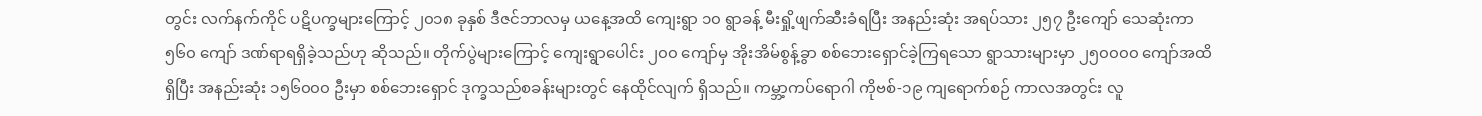တွင်း လက်နက်ကိုင် ပဋိပက္ခများကြောင့် ၂၀၁၈ ခုနှစ် ဒီဇင်ဘာလမှ ယနေ့အထိ ကျေးရွာ ၁၀ ရွာခန့် မီးရှို့ဖျက်ဆီးခံရပြီး အနည်းဆုံး အရပ်သား ၂၅၇ ဦးကျော် သေဆုံးကာ ၅၆၀ ကျော် ဒဏ်ရာရရှိခဲ့သည်ဟု ဆိုသည်။ တိုက်ပွဲများကြောင့် ကျေးရွာပေါင်း ၂၀၀ ကျော်မှ အိုးအိမ်စွန့်ခွာ စစ်ဘေးရှောင်ခဲ့ကြရသော ရွာသားများမှာ ၂၅၀၀၀၀ ကျော်အထိရှိပြီး အနည်းဆုံး ၁၅၆၀၀၀ ဦးမှာ စစ်ဘေးရှောင် ဒုက္ခသည်စခန်းများတွင် နေထိုင်လျက် ရှိသည်။ ကမ္ဘာ့ကပ်ရောဂါ ကိုဗစ်-၁၉ ကျရောက်စဉ် ကာလအတွင်း လူ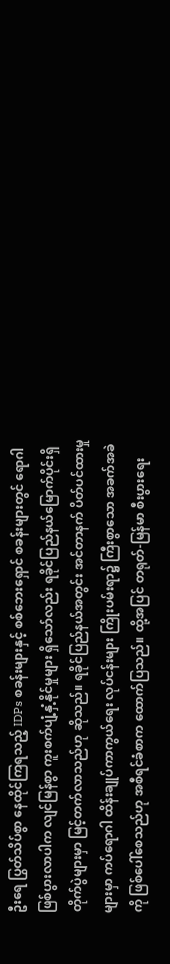ဦးရေ ပြွတ်သိပ်စွာ နေထိုင်ကြရသည့် IDPs စခန်းများနှင့် စစ်ဘေးရှောင် စခန်းများတွင် ရောဂါဖြစ်ပွားလာပါက လျင်မြန်စွာ ကူးစက်ပျံ့နှံ့နိုင်မှုများ ရှိသော်လည်း ရခိုင်ပြည်နယ်မြောက်ပိုင်းရှိ တိုက်ပွဲများမှာ မြင့်တက်လာသည်ဟု ဆိုသည်။ ရခိုင်ပြည်နယ်အတွင်း အင်တာနက် ပိတ်ပင်ထားမှုများမှာ ကပ်ရောဂါ ထိန်းချုပ်ကာကွယ်ရေး လုပ်ငန်းများ ကြိုးပမ်းရာ၌ ကြီးစွာသော အခက်အခဲကို ဖြစ်ပေါ်စေသည်ဟု အစီရင်ခံစာက ထောက်ပြသည်။ ထို့အပြင် တရုတ်-မြန်မာ စီးပွားရေး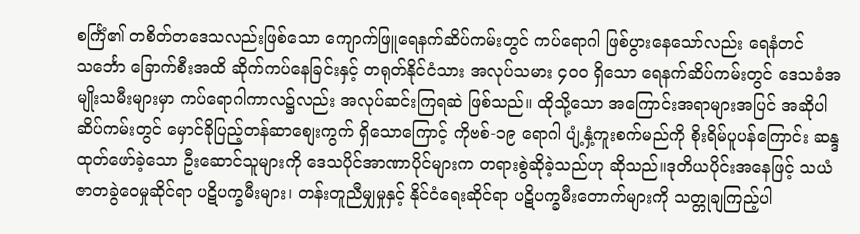စင်္ကြံ၏ တစိတ်တဒေသလည်းဖြစ်သော ကျောက်ဖြူရေနက်ဆိပ်ကမ်းတွင် ကပ်ရောဂါ ဖြစ်ပွားနေသော်လည်း ရေနံတင်သင်္ဘော ခြောက်စီးအထိ ဆိုက်ကပ်နေခြင်းနှင့် တရုတ်နိုင်ငံသား အလုပ်သမား ၄၀၀ ရှိသော ရေနက်ဆိပ်ကမ်းတွင် ဒေသခံအမျိုးသမီးများမှာ ကပ်ရောဂါကာလ၌လည်း အလုပ်ဆင်းကြရဆဲ ဖြစ်သည်။ ထိုသို့သော အကြောင်းအရာများအပြင် အဆိုပါဆိပ်ကမ်းတွင် မှောင်ခိုပြည့်တန်ဆာစျေးကွက် ရှိသောကြောင့် ကိုဗစ်-၁၉ ရောဂါ ပျံ့နှံ့ကူးစက်မည်ကို စိုးရိမ်ပူပန်ကြောင်း ဆန္ဒထုတ်ဖော်ခဲ့သော ဦးဆောင်သူများကို ဒေသပိုင်အာဏာပိုင်များက တရားစွဲဆိုခဲ့သည်ဟု ဆိုသည်။ဒုတိယပိုင်းအနေဖြင့် သယံဇာတခွဲဝေမှုဆိုင်ရာ ပဋိပက္ခမီးများ၊ တန်းတူညီမျှမှုနှင့် နိုင်ငံရေးဆိုင်ရာ ပဋိပက္ခမီးတောက်များကို သတ္တုချကြည့်ပါ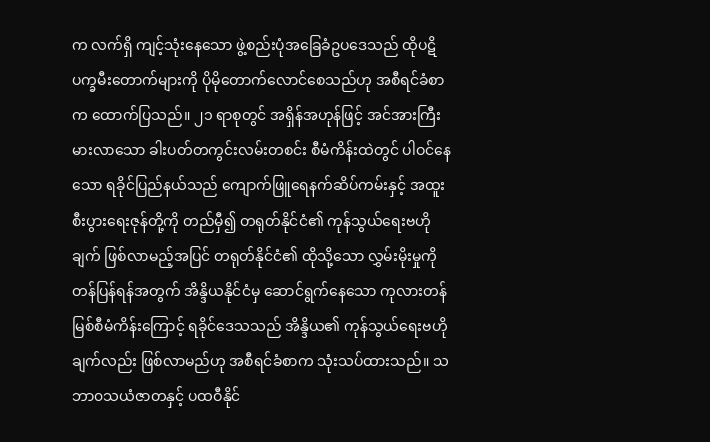က လက်ရှိ ကျင့်သုံးနေသော ဖွဲ့စည်းပုံအခြေခံဥပဒေသည် ထိုပဋိပက္ခမီးတောက်များကို ပိုမိုတောက်လောင်စေသည်ဟု အစီရင်ခံစာက ထောက်ပြသည်။ ၂၁ ရာစုတွင် အရှိန်အဟုန်ဖြင့် အင်အားကြီးမားလာသော ခါးပတ်တကွင်းလမ်းတစင်း စီမံကိန်းထဲတွင် ပါဝင်နေသော ရခိုင်ပြည်နယ်သည် ကျောက်ဖြူရေနက်ဆိပ်ကမ်းနှင့် အထူးစီးပွားရေးဇုန်တို့ကို တည်မှီ၍ တရုတ်နိုင်ငံ၏ ကုန်သွယ်ရေးဗဟိုချက် ဖြစ်လာမည့်အပြင် တရုတ်နိုင်ငံ၏ ထိုသို့သော လွှမ်းမိုးမှုကို တန်ပြန်ရန်အတွက် အိန္ဒိယနိုင်ငံမှ ဆောင်ရွက်နေသော ကုလားတန်မြစ်စီမံကိန်းကြောင့် ရခိုင်ဒေသသည် အိန္ဒိယ၏ ကုန်သွယ်ရေးဗဟိုချက်လည်း ဖြစ်လာမည်ဟု အစီရင်ခံစာက သုံးသပ်ထားသည်။ သဘာ၀သယံဇာတနှင့် ပထဝီနိုင်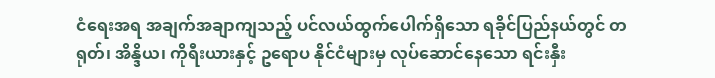ငံရေးအရ အချက်အချာကျသည့် ပင်လယ်ထွက်ပေါက်ရှိသော ရခိုင်ပြည်နယ်တွင် တရုတ်၊ အိန္ဒိယ၊ ကိုရီးယားနှင့် ဥရောပ နိုင်ငံများမှ လုပ်ဆောင်နေသော ရင်းနှီး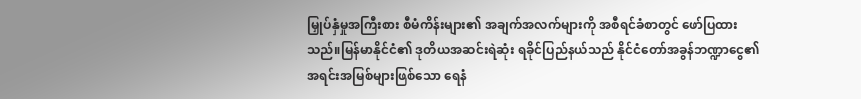မြှုပ်နှံမှုအကြီးစား စီမံကိန်းများ၏ အချက်အလက်များကို အစီရင်ခံစာတွင် ဖော်ပြထားသည်။မြန်မာနိုင်ငံ၏ ဒုတိယအဆင်းရဲဆုံး ရခိုင်ပြည်နယ်သည် နိုင်ငံတော်အခွန်ဘဏ္ဍာငွေ၏ အရင်းအမြစ်များဖြစ်သော ရေနံ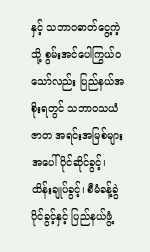နှင့် သဘာ၀ဓာတ်ငွေ့ကဲ့သို့ စွမ်းအင်ပေါကြွယ်ဝသော်လည်း ပြည်နယ်အစိုးရတွင် သဘာဝသယံဇာတ အရင်းအမြစ်များအပေါ် ပိုင်ဆိုင်ခွင့်၊ ထိန်းချုပ်ခွင့်၊ စီမံခန့်ခွဲပိုင်ခွင့်နှင့် ပြည်နယ်ဖွံ့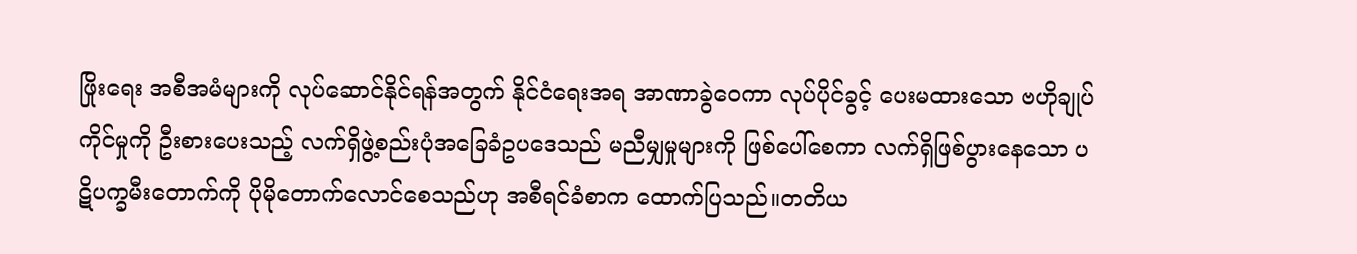ဖြိုးရေး အစီအမံများကို လုပ်ဆောင်နိုင်ရန်အတွက် နိုင်ငံရေးအရ အာဏာခွဲဝေကာ လုပ်ပိုင်ခွင့် ပေးမထားသော ဗဟိုချုပ်ကိုင်မှုကို ဦးစားပေးသည့် လက်ရှိဖွဲ့စည်းပုံအခြေခံဥပဒေသည် မညီမျှမှုများကို ဖြစ်ပေါ်စေကာ လက်ရှိဖြစ်ပွားနေသော ပဋိပက္ခမီးတောက်ကို ပိုမိုတောက်လောင်စေသည်ဟု အစီရင်ခံစာက ထောက်ပြသည်။တတိယ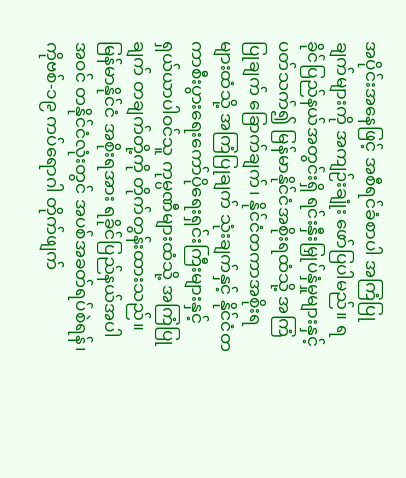အပိုင်းအနေဖြင့် အစီရင်ခံစာပါ အကြံပြုချက်များကို အကျဉ်းချုံး ဖော်ပြပါမည်။ ရခိုင်ပြည်နယ်အတွင်းရှိ ရင်းနှီးမြှုပ်နှံမှုများနှင့်ပတ်သက်၍ မြန်မာနိုင်ငံအစိုးရထံသို့ အကြံပြုချက် ခြောက်ချက်၊ နိုင်ငံတကာအစိုးရများထံသို့ အကြံပြုချက် သုံးချက်နှင့် နိုင်ငံတကာစီးပွားရေးကော်ပိုရေးရှင်းကြီးများနှင့် ရှယ်ယာပါဝင်သူ ကုမ္ပဏီများထံသို့ အကြံပြုချက် တချက်တို့ကို တိုက်တွန်းထားသည်။ မြန်မာနိုင်ငံ အစိုးရအား ရခိုင်ပြည်နယ်အပါအဝင် တနိုင်ငံလုံးတွင် အပစ်အခတ်ရပ်စဲရန်၊ ကိုဗစ်-၁၉ ကပ်ရောဂါ တိုက်ဖျက်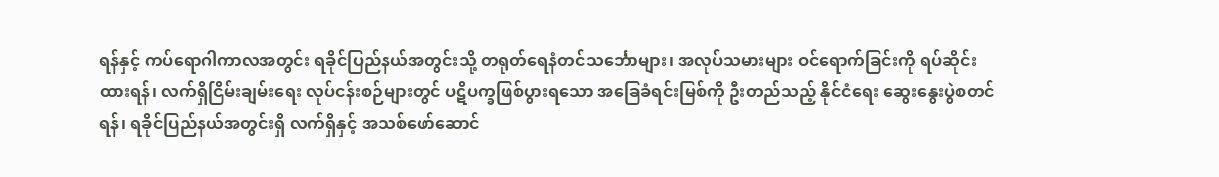ရန်နှင့် ကပ်ရောဂါကာလအတွင်း ရခိုင်ပြည်နယ်အတွင်းသို့ တရုတ်ရေနံတင်သင်္ဘောများ၊ အလုပ်သမားများ ဝင်ရောက်ခြင်းကို ရပ်ဆိုင်းထားရန်၊ လက်ရှိငြိမ်းချမ်းရေး လုပ်ငန်းစဉ်များတွင် ပဋိပက္ခဖြစ်ပွားရသော အခြေခံရင်းမြစ်ကို ဦးတည်သည့် နိုင်ငံရေး ဆွေးနွေးပွဲစတင်ရန်၊ ရခိုင်ပြည်နယ်အတွင်းရှိ လက်ရှိနှင့် အသစ်ဖော်ဆောင်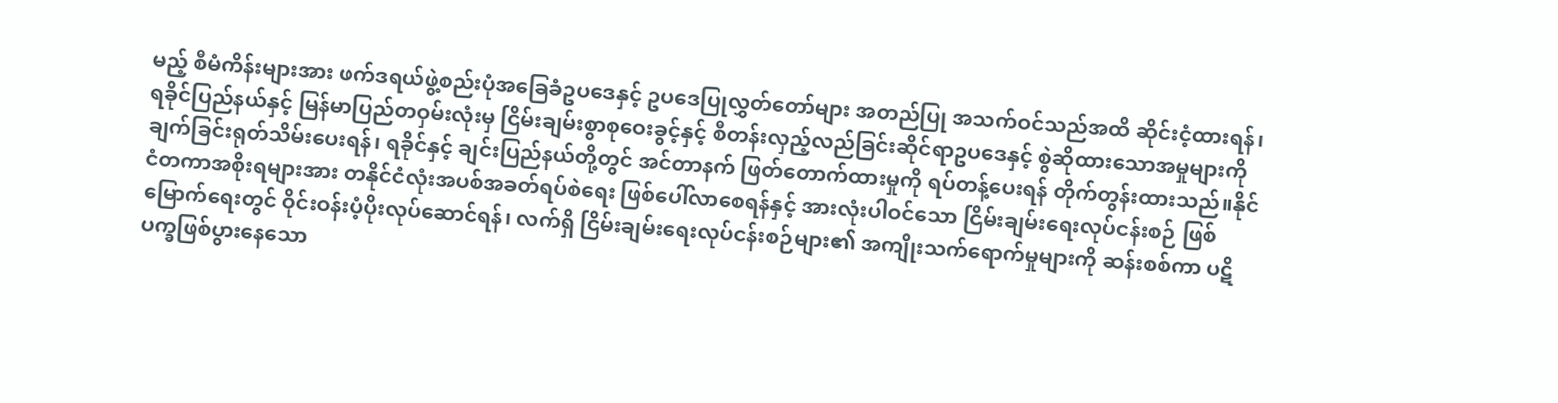မည့် စီမံကိန်းများအား ဖက်ဒရယ်ဖွဲ့စည်းပုံအခြေခံဥပဒေနှင့် ဥပဒေပြုလွှတ်တော်များ အတည်ပြု အသက်ဝင်သည်အထိ ဆိုင်းငံ့ထားရန်၊ ရခိုင်ပြည်နယ်နှင့် မြန်မာပြည်တဝှမ်းလုံးမှ ငြိမ်းချမ်းစွာစုဝေးခွင့်နှင့် စီတန်းလှည့်လည်ခြင်းဆိုင်ရာဥပဒေနှင့် စွဲဆိုထားသောအမှုများကို ချက်ခြင်းရုတ်သိမ်းပေးရန်၊ ရခိုင်နှင့် ချင်းပြည်နယ်တို့တွင် အင်တာနက် ဖြတ်တောက်ထားမှုကို ရပ်တန့်ပေးရန် တိုက်တွန်းထားသည်။နိုင်ငံတကာအစိုးရများအား တနိုင်ငံလုံးအပစ်အခတ်ရပ်စဲရေး ဖြစ်ပေါ်လာစေရန်နှင့် အားလုံးပါဝင်သော ငြိမ်းချမ်းရေးလုပ်ငန်းစဉ် ဖြစ်မြောက်ရေးတွင် ဝိုင်းဝန်းပံ့ပိုးလုပ်ဆောင်ရန်၊ လက်ရှိ ငြိမ်းချမ်းရေးလုပ်ငန်းစဉ်များ၏ အကျိုးသက်ရောက်မှုများကို ဆန်းစစ်ကာ ပဋိပက္ခဖြစ်ပွားနေသော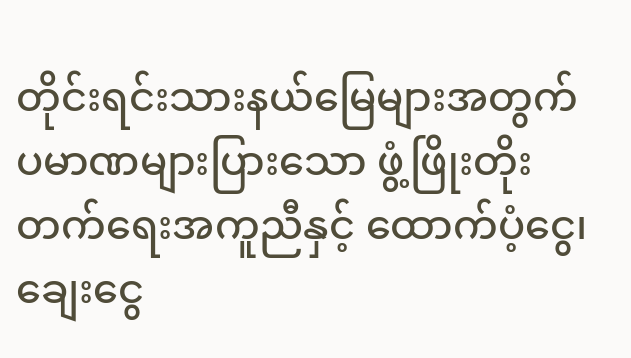တိုင်းရင်းသားနယ်မြေများအတွက် ပမာဏများပြားသော ဖွံ့ဖြိုးတိုးတက်ရေးအကူညီနှင့် ထောက်ပံ့ငွေ၊ ချေးငွေ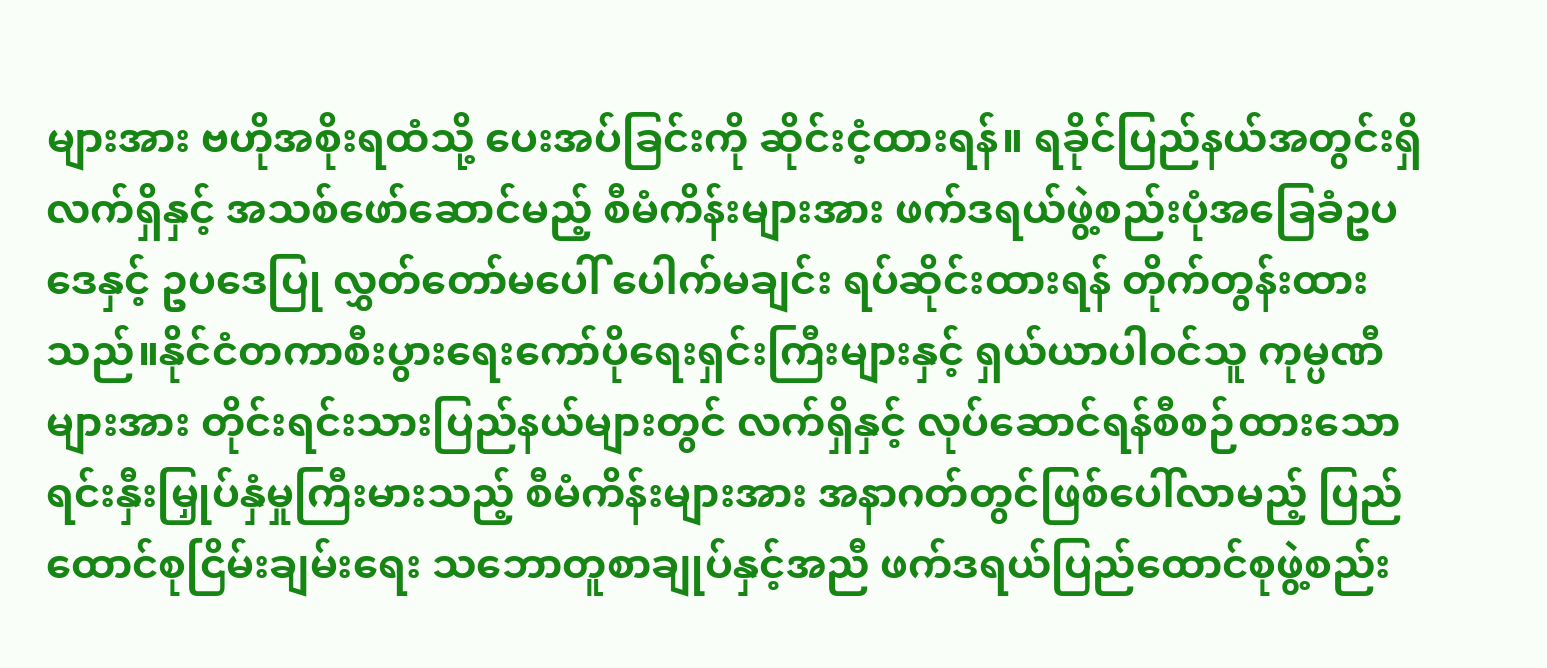များအား ဗဟိုအစိုးရထံသို့ ပေးအပ်ခြင်းကို ဆိုင်းငံ့ထားရန်။ ရခိုင်ပြည်နယ်အတွင်းရှိ လက်ရှိနှင့် အသစ်ဖော်ဆောင်မည့် စီမံကိန်းများအား ဖက်ဒရယ်ဖွဲ့စည်းပုံအခြေခံဥပဒေနှင့် ဥပဒေပြု လွှတ်တော်မပေါ် ပေါက်မချင်း ရပ်ဆိုင်းထားရန် တိုက်တွန်းထားသည်။နိုင်ငံတကာစီးပွားရေးကော်ပိုရေးရှင်းကြီးများနှင့် ရှယ်ယာပါဝင်သူ ကုမ္ပဏီများအား တိုင်းရင်းသားပြည်နယ်များတွင် လက်ရှိနှင့် လုပ်ဆောင်ရန်စီစဉ်ထားသော ရင်းနှီးမြှုပ်နှံမှုကြီးမားသည့် စီမံကိန်းများအား အနာဂတ်တွင်ဖြစ်ပေါ်လာမည့် ပြည်ထောင်စုငြိမ်းချမ်းရေး သဘောတူစာချုပ်နှင့်အညီ ဖက်ဒရယ်ပြည်ထောင်စုဖွဲ့စည်း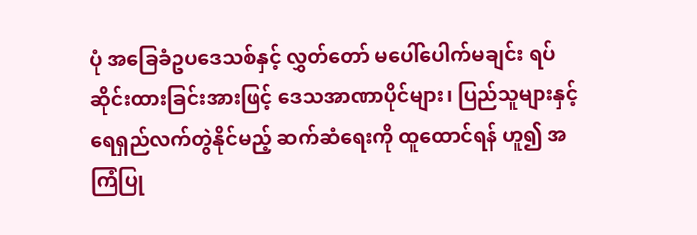ပုံ အခြေခံဥပဒေသစ်နှင့် လွှတ်တော် မပေါ်ပေါက်မချင်း ရပ်ဆိုင်းထားခြင်းအားဖြင့် ဒေသအာဏာပိုင်များ၊ ပြည်သူများနှင့် ရေရှည်လက်တွဲနိုင်မည့် ဆက်ဆံရေးကို ထူထောင်ရန် ဟူ၍ အကြံပြု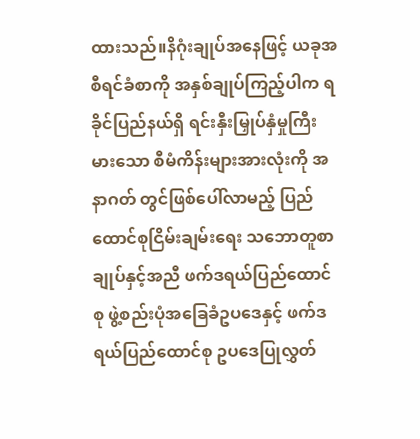ထားသည်။နိဂုံးချုပ်အနေဖြင့် ယခုအစီရင်ခံစာကို အနှစ်ချုပ်ကြည့်ပါက ရခိုင်ပြည်နယ်ရှိ ရင်းနှီးမြှုပ်နှံမှုကြီးမားသော စီမံကိန်းများအားလုံးကို အနာဂတ် တွင်ဖြစ်ပေါ်လာမည့် ပြည်ထောင်စုငြိမ်းချမ်းရေး သဘောတူစာချုပ်နှင့်အညီ ဖက်ဒရယ်ပြည်ထောင်စု ဖွဲ့စည်းပုံအခြေခံဥပဒေနှင့် ဖက်ဒရယ်ပြည်ထောင်စု ဥပဒေပြုလွှတ်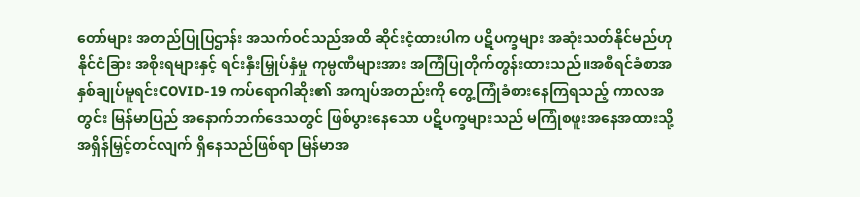တော်များ အတည်ပြုပြဌာန်း အသက်ဝင်သည်အထိ ဆိုင်းငံ့ထားပါက ပဋိပက္ခများ အဆုံးသတ်နိုင်မည်ဟု နိုင်ငံခြား အစိုးရများနှင့် ရင်းနှီးမြှုပ်နှံမှု ကုမ္ပဏီများအား အကြံပြုတိုက်တွန်းထားသည်။အစီရင်ခံစာအနှစ်ချုပ်မူရင်းCOVID-19 ကပ်ရောဂါဆိုး၏ အကျပ်အတည်းကို တွေ့ကြုံခံစားနေကြရသည့် ကာလအတွင်း မြန်မာပြည် အနောက်ဘက်ဒေသတွင် ဖြစ်ပွားနေသော ပဋိပက္ခများသည် မကြုံစဖူးအနေအထားသို့ အရှိန်မြှင့်တင်လျက် ရှိနေသည်ဖြစ်ရာ မြန်မာအ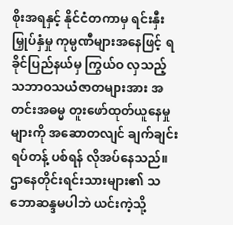စိုးအရနှင့် နိုင်ငံတကာမှ ရင်းနှီးမြှုပ်နှံမှု ကုမ္ပဏီများအနေဖြင့် ရခိုင်ပြည်နယ်မှ ကြွယ်ဝ လှသည့် သဘာဝသယံဇာတများအား အတင်းအဓမ္မ တူးဖော်ထုတ်ယူနေမှုများကို အဆောတလျင် ချက်ချင်းရပ်တန့် ပစ်ရန် လိုအပ်နေသည်။ဌာနေတိုင်းရင်းသားများ၏ သဘောဆန္ဒမပါဘဲ ယင်းကဲ့သို့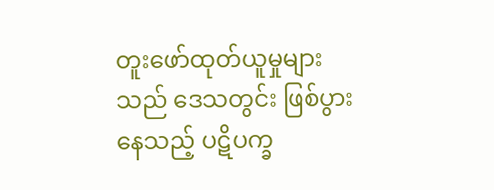တူးဖော်ထုတ်ယူမှုများသည် ဒေသတွင်း ဖြစ်ပွားနေသည့် ပဋိပက္ခ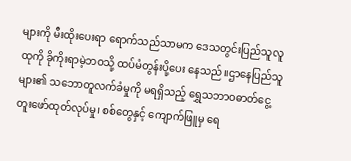များကို မီးထိုးပေးရာ ရောက်သည်သာမက ဒေသတွင်းပြည်သူလူထုကို ခိုကိုးရာမဲ့ဘဝသို့ ထပ်မံတွန်းပို့ပေး နေသည်။ဌာနေပြည်သူများ၏ သဘောတူလက်ခံမှုကို မရရှိသည့် ရွှေသဘာဝဓာတ်ငွေ့ တူးဖော်ထုတ်လုပ်မှု၊ စစ်တွေနှင့် ကျောက်ဖြူမှ ရေ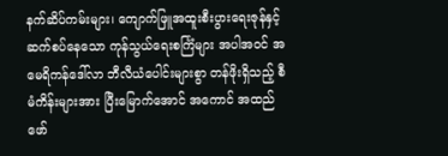နက်ဆိပ်ကမ်းများ၊ ကျောက်ဖြူအထူးစီးပွားရေးဇုန်နှင့် ဆက်စပ်နေသော ကုန်သွယ်ရေးစင်္ကြံများ အပါအဝင် အမေရိကန်ဒေါ်လာ ဘီလီယံပေါင်းများစွာ တန်ဖိုးရှိသည့် စီမံကိန်းများအား ပြီးမြောက်အောင် အကောင် အထည် ဖော်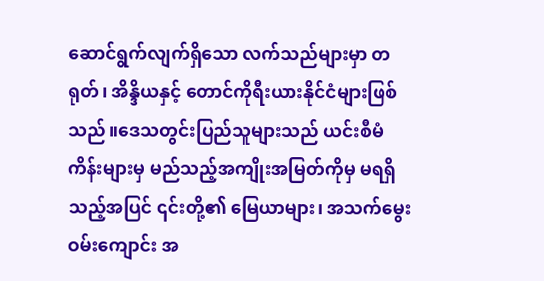ဆောင်ရွက်လျက်ရှိသော လက်သည်များမှာ တရုတ်၊ အိန္ဒိယနှင့် တောင်ကိုရီးယားနိုင်ငံများဖြစ်သည်။ဒေသတွင်းပြည်သူများသည် ယင်းစီမံကိန်းများမှ မည်သည့်အကျိုးအမြတ်ကိုမှ မရရှိသည့်အပြင် ၎င်းတို့၏ မြေယာများ၊ အသက်မွေးဝမ်းကျောင်း အ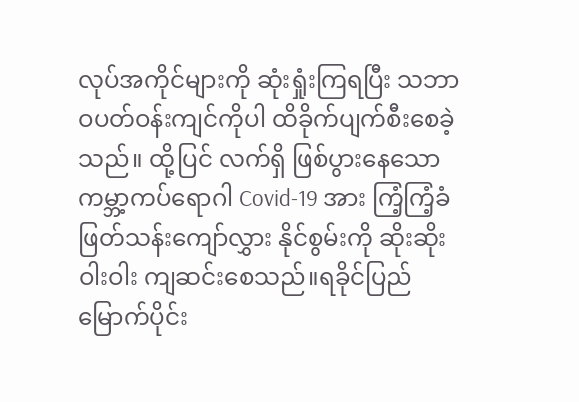လုပ်အကိုင်များကို ဆုံးရှုံးကြရပြီး သဘာဝပတ်ဝန်းကျင်ကိုပါ ထိခိုက်ပျက်စီးစေခဲ့သည်။ ထို့ပြင် လက်ရှိ ဖြစ်ပွားနေသော ကမ္ဘာ့ကပ်ရောဂါ Covid-19 အား ကြံ့ကြံ့ခံ ဖြတ်သန်းကျော်လွှား နိုင်စွမ်းကို ဆိုးဆိုးဝါးဝါး ကျဆင်းစေသည်။ရခိုင်ပြည်မြောက်ပိုင်း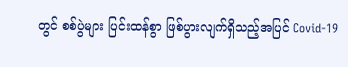တွင် စစ်ပွဲများ ပြင်းထန်စွာ ဖြစ်ပွားလျက်ရှိသည့်အပြင် Covid-19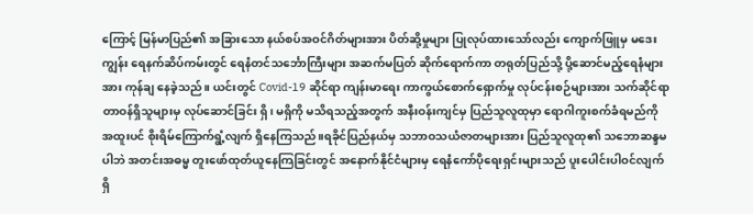ကြောင့် မြန်မာပြည်၏ အခြားသော နယ်စပ်အဝင်ဂိတ်များအား ပိတ်ဆို့မှုများ ပြုလုပ်ထားသော်လည်း ကျောက်ဖြူမှ မဒေးကျွန်း ရေနက်ဆိပ်ကမ်းတွင် ရေနံတင်သင်္ဘောကြီးများ အဆက်မပြတ် ဆိုက်ရောက်ကာ တရုတ်ပြည်သို့ ပို့ဆောင်မည့်ရေနံများအား ကုန်ချ နေခဲ့သည်။ ယင်းတွင် Covid-19 ဆိုင်ရာ ကျန်းမာရေး ကာကွယ်စောက်ရှောက်မှု လုပ်ငန်းစဉ်များအား သက်ဆိုင်ရာတာဝန်ရှိသူများမှ လုပ်ဆောင်ခြင်း ရှိ၊ မရှိကို မသိရသည့်အတွက် အနီးဝန်းကျင်မှ ပြည်သူလူထုမှာ ရောဂါကူးစက်ခံရမည်ကို အထူးပင် စိုးရိမ်ကြောက်ရွံ့လျက် ရှိနေကြသည်။ရခိုင်ပြည်နယ်မှ သဘာဝသယံဇာတများအား ပြည်သူလူထု၏ သဘောဆန္ဒမပါဘဲ အတင်းအဓမ္မ တူးဖော်ထုတ်ယူနေကြခြင်းတွင် အနောက်နိုင်ငံများမှ ရေနံကော်ပိုရေးရှင်းများသည် ပူးပေါင်းပါဝင်လျက်ရှိ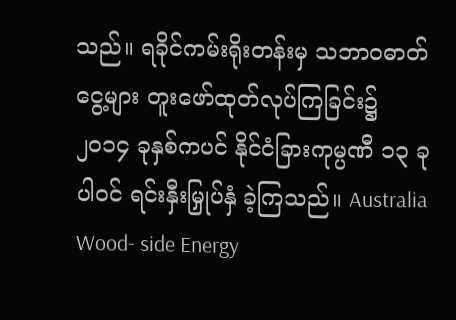သည်။ ရခိုင်ကမ်းရိုးတန်းမှ သဘာဝဓာတ်ငွေ့များ တူးဖော်ထုတ်လုပ်ကြခြင်း၌ ၂၀၁၄ ခုနှစ်ကပင် နိုင်ငံခြားကုမ္ပဏီ ၁၃ ခု ပါဝင် ရင်းနှီးမြှုပ်နှံ ခဲ့ကြသည်။ Australia Wood- side Energy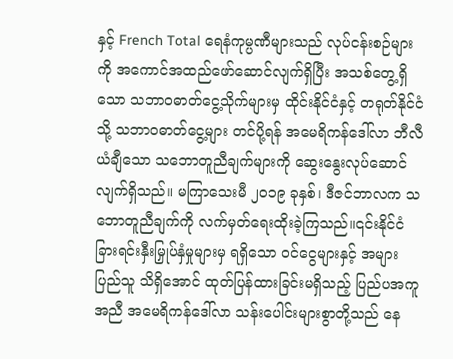နှင့် French Total ရေနံကုမ္ပဏီများသည် လုပ်ငန်းစဉ်များကို အကောင်အထည်ဖော်ဆောင်လျက်ရှိပြီး အသစ်တွေ့ရှိသော သဘာဝဓာတ်ငွေ့သိုက်များမှ ထိုင်းနိုင်ငံနှင့် တရုတ်နိုင်ငံသို့ သဘာဝဓာတ်ငွေ့များ တင်ပို့ရန် အမေရိကန်ဒေါ်လာ ဘီလီယံချီသော သဘောတူညီချက်များကို ဆွေးနွေးလုပ်ဆောင်လျက်ရှိသည်။ မကြာသေးမီ ၂၀၁၉ ခုနှစ်၊ ဒီဇင်ဘာလက သဘောတူညီချက်ကို လက်မှတ်ရေးထိုးခဲ့ကြသည်။၎င်းနိုင်ငံခြားရင်းနှီးမြှုပ်နှံမှုများမှ ရရှိသော ဝင်ငွေများနှင့် အများပြည်သူ သိရှိအောင် ထုတ်ပြန်ထားခြင်းမရှိသည့် ပြည်ပအကူအညီ အမေရိကန်ဒေါ်လာ သန်းပေါင်းများစွာတို့သည် နေ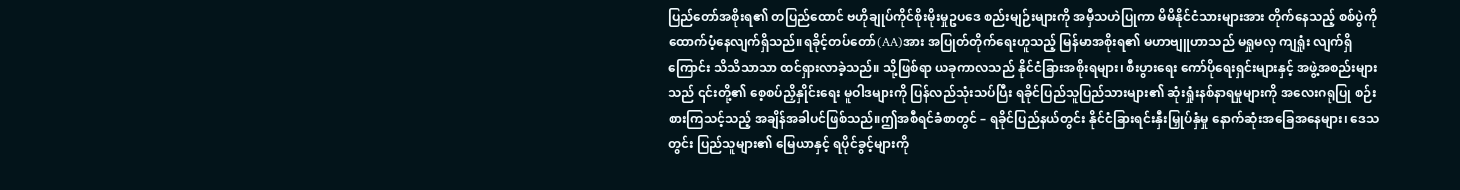ပြည်တော်အစိုးရ၏ တပြည်ထောင် ဗဟိုချုပ်ကိုင်စိုးမိုးမှုဥပဒေ စည်းမျဉ်းများကို အမှီသဟဲပြုကာ မိမိနိုင်ငံသားများအား တိုက်နေသည့် စစ်ပွဲကို ထောက်ပံ့နေလျက်ရှိသည်။ရခိုင့်တပ်တော်(AA)အား အပြုတ်တိုက်ရေးဟူသည့် မြန်မာအစိုးရ၏ မဟာဗျူဟာသည် မရှုမလှ ကျရှုံး လျက်ရှိကြောင်း သိသိသာသာ ထင်ရှားလာခဲ့သည်။ သို့ဖြစ်ရာ ယခုကာလသည် နိုင်ငံခြားအစိုးရများ၊ စီးပွားရေး ကော်ပိုရေးရှင်းများနှင့် အဖွဲ့အစည်းများသည် ၎င်းတို့၏ စေ့စပ်ညှိနှိုင်းရေး မူဝါဒများကို ပြန်လည်သုံးသပ်ပြီး ရခိုင်ပြည်သူပြည်သားများ၏ ဆုံးရှုံးနစ်နာရမှုများကို အလေးဂရုပြု စဉ်းစားကြသင့်သည့် အချိန်အခါပင်ဖြစ်သည်။ဤအစီရင်ခံစာတွင် – ရခိုင်ပြည်နယ်တွင်း နိုင်ငံခြားရင်းနှီးမြှုပ်နှံမှု နောက်ဆုံးအခြေအနေများ၊ ဒေသတွင်း ပြည်သူများ၏ မြေယာနှင့် ရပိုင်ခွင့်များကို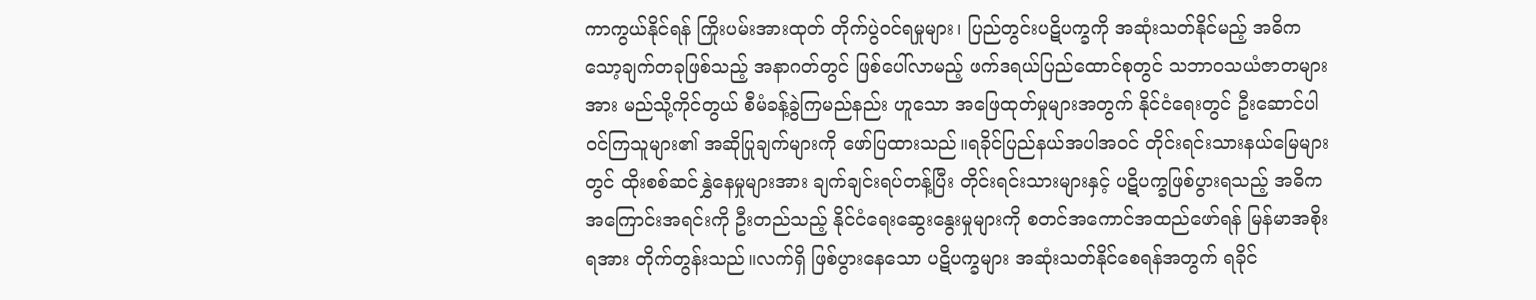ကာကွယ်နိုင်ရန် ကြိုးပမ်းအားထုတ် တိုက်ပွဲဝင်ရမှုများ၊ ပြည်တွင်းပဋိပက္ခကို အဆုံးသတ်နိုင်မည့် အဓိကသော့ချက်တခုဖြစ်သည့် အနာဂတ်တွင် ဖြစ်ပေါ်လာမည့် ဖက်ဒရယ်ပြည်ထောင်စုတွင် သဘာဝသယံဇာတများအား မည်သို့ကိုင်တွယ် စီမံခန့်ခွဲကြမည်နည်း ဟူသော အဖြေထုတ်မှုများအတွက် နိုင်ငံရေးတွင် ဦးဆောင်ပါဝင်ကြသူများ၏ အဆိုပြုချက်များကို ဖော်ပြထားသည်။ရခိုင်ပြည်နယ်အပါအဝင် တိုင်းရင်းသားနယ်မြေများတွင် ထိုးစစ်ဆင်နွှဲနေမှုများအား ချက်ချင်းရပ်တန့်ပြီး တိုင်းရင်းသားများနှင့် ပဋိပက္ခဖြစ်ပွားရသည့် အဓိကအကြောင်းအရင်းကို ဦးတည်သည့် နိုင်ငံရေးဆွေးနွေးမှုများကို စတင်အကောင်အထည်ဖော်ရန် မြန်မာအစိုးရအား တိုက်တွန်းသည်။လက်ရှိ ဖြစ်ပွားနေသော ပဋိပက္ခများ အဆုံးသတ်နိုင်စေရန်အတွက် ရခိုင်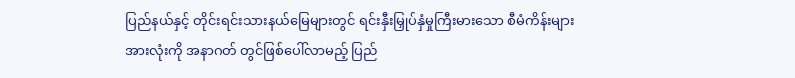ပြည်နယ်နှင့် တိုင်းရင်းသားနယ်မြေများတွင် ရင်းနှီးမြှုပ်နှံမှုကြီးမားသော စီမံကိန်းများအားလုံးကို အနာဂတ် တွင်ဖြစ်ပေါ်လာမည့် ပြည်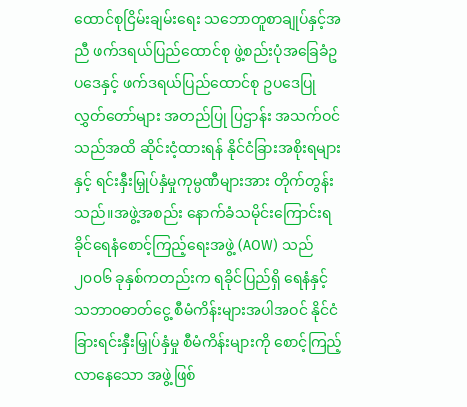ထောင်စုငြိမ်းချမ်းရေး သဘောတူစာချုပ်နှင့်အညီ ဖက်ဒရယ်ပြည်ထောင်စု ဖွဲ့စည်းပုံအခြေခံဥပဒေနှင့် ဖက်ဒရယ်ပြည်ထောင်စု ဥပဒေပြုလွှတ်တော်များ အတည်ပြု ပြဌာန်း အသက်ဝင်သည်အထိ ဆိုင်းငံ့ထားရန် နိုင်ငံခြားအစိုးရများနှင့် ရင်းနှီးမြှုပ်နှံမှုကုမ္ပဏီများအား တိုက်တွန်းသည်။အဖွဲ့အစည်း နောက်ခံသမိုင်းကြောင်းရခိုင်ရေနံစောင့်ကြည့်ရေးအဖွဲ့ (AOW) သည် ၂၀၀၆ ခုနှစ်ကတည်းက ရခိုင်ပြည်ရှိ ရေနံနှင့် သဘာဝဓာတ်ငွေ့ စီမံကိန်းများအပါအဝင် နိုင်ငံခြားရင်းနှီးမြှုပ်နှံမှု စီမံကိန်းများကို စောင့်ကြည့်လာနေသော အဖွဲ့ဖြစ်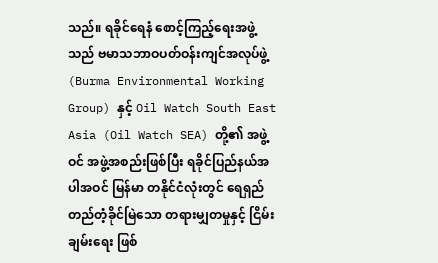သည်။ ရခိုင်ရေနံ စောင့်ကြည့်ရေးအဖွဲ့သည် ဗမာသဘာဝပတ်ဝန်းကျင်အလုပ်ဖွဲ့ (Burma Environmental Working Group) နှင့် Oil Watch South East Asia (Oil Watch SEA) တို့၏ အဖွဲ့ဝင် အဖွဲ့အစည်းဖြစ်ပြီး ရခိုင်ပြည်နယ်အပါအဝင် မြန်မာ တနိုင်ငံလုံးတွင် ရေရှည်တည်တံ့ခိုင်မြဲသော တရားမျှတမှုနှင့် ငြိမ်းချမ်းရေး ဖြစ်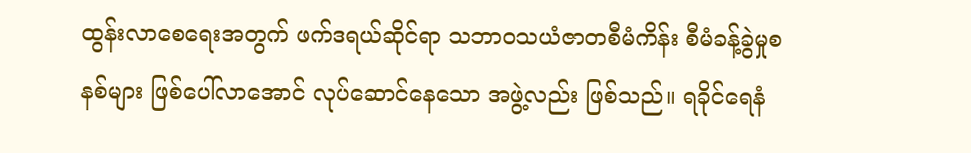ထွန်းလာစေရေးအတွက် ဖက်ဒရယ်ဆိုင်ရာ သဘာဝသယံဇာတစီမံကိန်း စီမံခန့်ခွဲမှုစနစ်များ ဖြစ်ပေါ်လာအောင် လုပ်ဆောင်နေသော အဖွဲ့လည်း ဖြစ်သည်။ ရခိုင်ရေနံ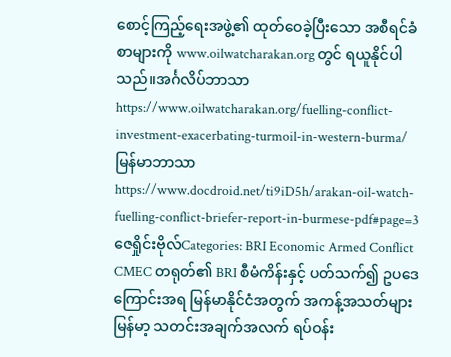စောင့်ကြည့်ရေးအဖွဲ့၏ ထုတ်ဝေခဲ့ပြီးသော အစီရင်ခံစာများကို www.oilwatcharakan.org တွင် ရယူနိုင်ပါသည်။အင်္ဂလိပ်ဘာသာhttps://www.oilwatcharakan.org/fuelling-conflict-investment-exacerbating-turmoil-in-western-burma/မြန်မာဘာသာhttps://www.docdroid.net/ti9iD5h/arakan-oil-watch-fuelling-conflict-briefer-report-in-burmese-pdf#page=3ဇေရှိုင်းဗိုလ်Categories: BRI Economic Armed Conflict CMEC တရုတ်၏ BRI စီမံကိန်းနှင့် ပတ်သက်၍ ဥပဒေကြောင်းအရ မြန်မာနိုင်ငံအတွက် အကန့်အသတ်များမြန်မာ့ သတင်းအချက်အလက် ရပ်ဝန်း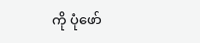ကို ပုံဖော်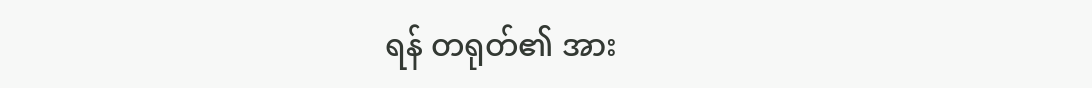ရန် တရုတ်၏ အား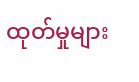ထုတ်မှုများ